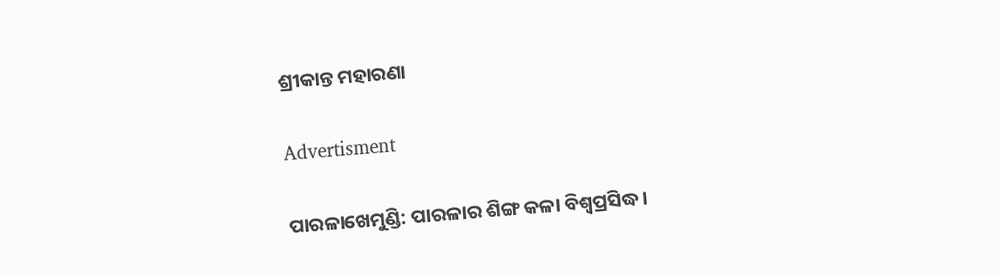ଶ୍ରୀକାନ୍ତ ମହାରଣା

Advertisment

ପାରଳାଖେମୁଣ୍ଡି: ପାରଳାର ଶିଙ୍ଗ କଳା ବିଶ୍ବପ୍ରସିଦ୍ଧ।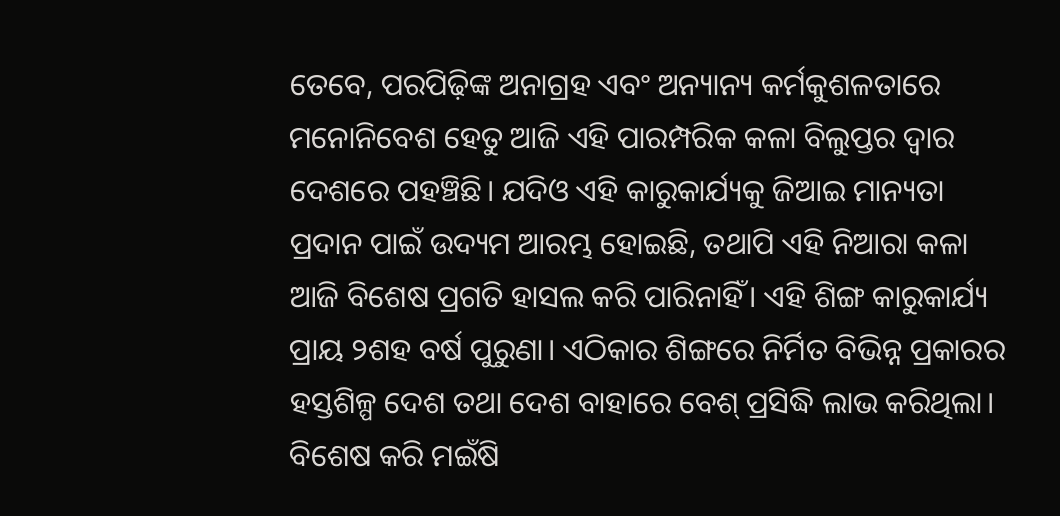ତେବେ, ପରପିଢ଼ିଙ୍କ ଅନାଗ୍ରହ ଏବଂ ଅନ୍ୟାନ୍ୟ କର୍ମକୁଶଳତାରେ ମନୋନିବେଶ ହେତୁ ଆଜି ଏହି ପାରମ୍ପରିକ କଳା ବିଲୁପ୍ତର ଦ୍ବାର ଦେଶରେ ପହଞ୍ଚିଛି। ଯଦିଓ ଏହି କାରୁକାର୍ଯ୍ୟକୁ ଜିଆଇ ମାନ୍ୟତା ପ୍ରଦାନ ପାଇଁ ଉଦ୍ୟମ ଆରମ୍ଭ ହୋଇଛି, ତଥାପି ଏହି ନିଆରା କଳା ଆଜି ବିଶେଷ ପ୍ରଗତି ହାସଲ କରି ପାରିନାହିଁ। ଏହି ଶିଙ୍ଗ କାରୁକାର୍ଯ୍ୟ ପ୍ରାୟ ୨ଶହ ବର୍ଷ ପୁରୁଣା। ଏଠିକାର ଶିଙ୍ଗରେ ନିର୍ମିତ ବିଭିନ୍ନ ପ୍ରକାରର ହସ୍ତଶିଳ୍ପ ଦେଶ ତଥା ଦେଶ ବାହାରେ ବେଶ୍ ପ୍ରସିଦ୍ଧି ଲାଭ କରିଥିଲା। ବିଶେଷ କରି ମଇଁଷି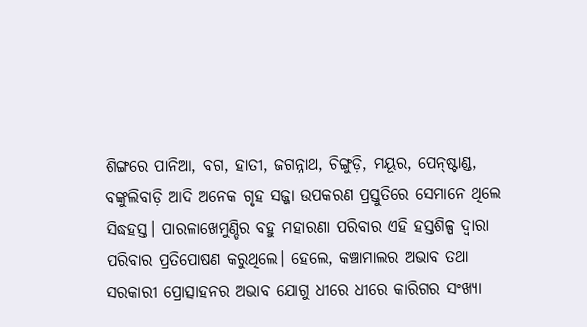ଶିଙ୍ଗରେ ପାନିଆ, ବଗ, ହାତୀ, ଜଗନ୍ନାଥ, ଚିଙ୍ଗୁଡ଼ି, ମୟୂର, ପେନ୍‌ଷ୍ଟାଣ୍ଡ, ବଙ୍କୁଲିବାଡ଼ି ଆଦି ଅନେକ ଗୃହ ସଜ୍ଜା ଉପକରଣ ପ୍ରସ୍ତୁତିରେ ସେମାନେ ‌ଥିଲେ ସିଦ୍ଧହସ୍ତ। ପାରଳାଖେମୁଣ୍ଡିର ବହୁ ମହାରଣା ପରିବାର ଏହି ହସ୍ତଶିଳ୍ପ ଦ୍ବାରା ପରିବାର ପ୍ରତିପୋଷଣ କରୁଥିଲେ। ହେଲେ, କଞ୍ଚାମାଲର ଅଭାବ ତଥା ସରକାରୀ ପ୍ରୋତ୍ସାହନର ଅଭାବ ଯୋଗୁ ଧୀରେ ଧୀରେ କାରିଗର ସଂଖ୍ୟା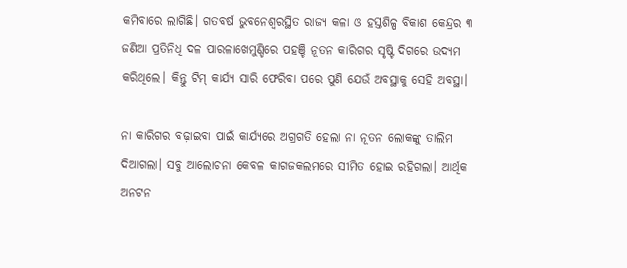କମିବାରେ ଲାଗିଛି। ଗତବର୍ଷ ଭୁବନେଶ୍ୱରସ୍ଥିତ ରାଜ୍ୟ କଳା ଓ ହସ୍ତଶିଳ୍ପ ବିକାଶ କେନ୍ଦ୍ରର ୩ ଜଣିଆ ପ୍ରତିନିଧି ଦଳ ପାରଳାଖେମୁଣ୍ଡିରେ ପହଞ୍ଚି ନୂତନ କାରିଗର ସୃଷ୍ଟି ଦିଗରେ ଉଦ୍ୟମ କରିଥିଲେ। କିନ୍ତୁ ଟିମ୍‌ କାର୍ଯ୍ୟ ସାରି ଫେରିବା ପରେ ପୁଣି ଯେଉଁ ଅବସ୍ଥାକୁ ସେହି ଅବସ୍ଥା।

ନା କାରିଗର ବଢ଼ାଇବା ପାଇଁ କାର୍ଯ୍ୟରେ ଅଗ୍ରଗତି ହେଲା ନା ନୂତନ ଲୋକଙ୍କୁ ତାଲିମ ଦିଆଗଲା। ସବୁ ଆଲୋଚନା କେବଳ କାଗଜକଲମରେ ସୀମିତ ହୋଇ ରହିଗଲା। ଆର୍ଥିକ ଅନଟନ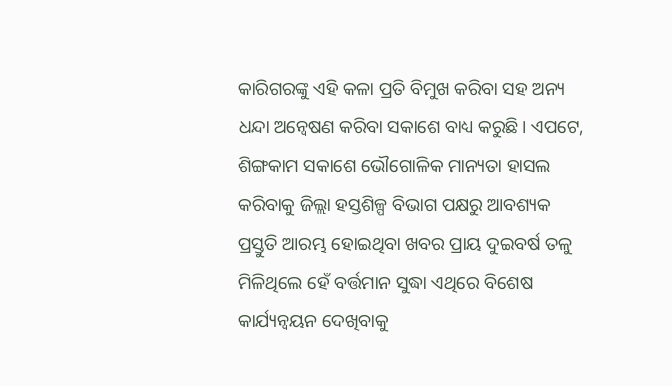କାରିଗରଙ୍କୁ ଏହି କଳା ପ୍ରତି ବିମୁଖ କରିବା ସହ ଅନ୍ୟ ଧନ୍ଦା ଅନ୍ବେଷଣ କରିବା ସକାଶେ ବାଧ୍ୟ କରୁଛି। ଏପଟେ, ଶିଙ୍ଗକାମ ସକାଶେ ଭୌଗୋଳିକ ମାନ୍ୟତା ହାସଲ କରିବାକୁ ଜିଲ୍ଲା ହସ୍ତଶିଳ୍ପ ବିଭାଗ ପକ୍ଷରୁ ଆବଶ୍ୟକ ପ୍ରସ୍ତୁତି ଆରମ୍ଭ ହୋଇଥିବା ଖବର ପ୍ରାୟ ଦୁଇବର୍ଷ ତଳୁ ମିଳିଥିଲେ ହେଁ ବର୍ତ୍ତମାନ ସୁଦ୍ଧା ଏଥିରେ ବିଶେଷ କାର୍ଯ୍ୟନ୍ବୟନ ଦେଖିବାକୁ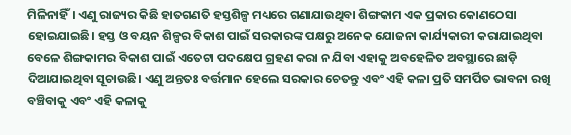ମିଳିନାହିଁ। ଏଣୁ ରାଜ୍ୟର କିଛି ହାତଗଣତି ହସ୍ତଶିଳ୍ପ ମଧ୍ୟରେ ଗଣାଯାଉଥିବା ଶିଙ୍ଗକାମ ଏକ ପ୍ରକାର କୋଣଠେସା ହୋଇଯାଇଛି। ହସ୍ତ ଓ ବୟନ ଶିଳ୍ପର ବିକାଶ ପାଇଁ ସରକାରଙ୍କ ପକ୍ଷରୁ ଅନେକ ଯୋଜନା କାର୍ଯ୍ୟକାରୀ କରାଯାଇଥିବା ବେଳେ ଶିଙ୍ଗକାମର ବିକାଶ ପାଇଁ ଏତେଟା ପଦକ୍ଷେପ ଗ୍ରହଣ କରା ନ ଯିବା ଏହାକୁ ଅ‌ବହେଳିତ ଅବସ୍ଥାରେ ଛାଡ଼ି ଦିଆଯାଇଥିବା ସୂଚାଉଛି। ଏଣୁ ଅନ୍ତତଃ ବର୍ତ୍ତମାନ ହେଲେ ସରକାର ଚେତନ୍ତୁ ଏବଂ ଏହି କଳା ପ୍ରତି ସମର୍ପିତ ଭାବନା ରଖି ବଞ୍ଚିବାକୁ ଏବଂ ଏହି କଳାକୁ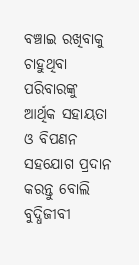ବଞ୍ଚାଇ ରଖିବାକୁ ଚାହୁଥିବା ପରିବାରଙ୍କୁ ଆର୍ଥିକ ସହାୟତା ଓ ବିପଣନ ସହଯୋଗ ପ୍ରଦାନ କରନ୍ତୁ ବୋଲି ବୁଦ୍ଧିଜୀବୀ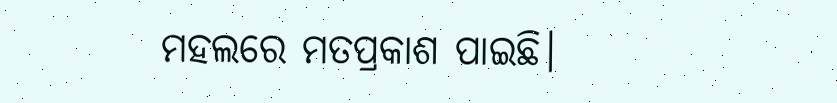ମହଲରେ ମତପ୍ରକାଶ ପାଇଛି।